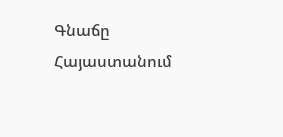Գնաճը Հայաստանում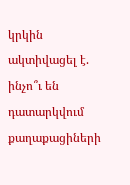կրկին ակտիվացել է. ինչո՞ւ են դատարկվում քաղաքացիների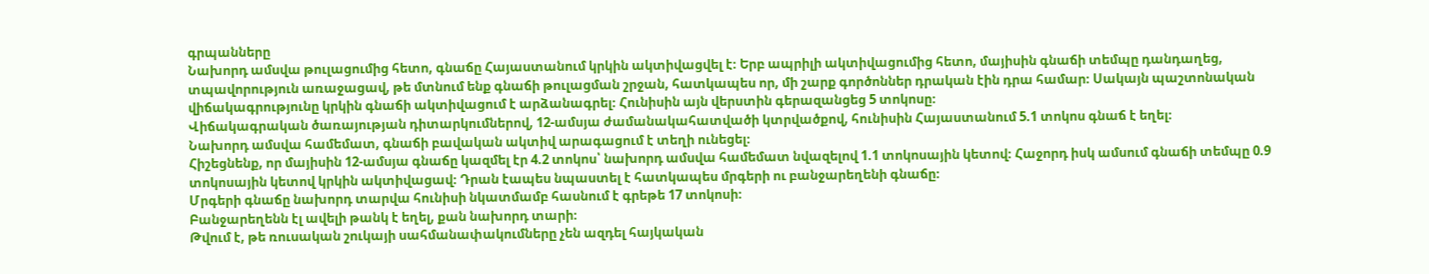գրպանները
Նախորդ ամսվա թուլացումից հետո, գնաճը Հայաստանում կրկին ակտիվացվել է։ Երբ ապրիլի ակտիվացումից հետո, մայիսին գնաճի տեմպը դանդաղեց, տպավորություն առաջացավ, թե մտնում ենք գնաճի թուլացման շրջան, հատկապես որ, մի շարք գործոններ դրական էին դրա համար։ Սակայն պաշտոնական վիճակագրությունը կրկին գնաճի ակտիվացում է արձանագրել։ Հունիսին այն վերստին գերազանցեց 5 տոկոսը։
Վիճակագրական ծառայության դիտարկումներով, 12-ամսյա ժամանակահատվածի կտրվածքով, հունիսին Հայաստանում 5.1 տոկոս գնաճ է եղել։
Նախորդ ամսվա համեմատ, գնաճի բավական ակտիվ արագացում է տեղի ունեցել։
Հիշեցնենք, որ մայիսին 12-ամսյա գնաճը կազմել էր 4.2 տոկոս՝ նախորդ ամսվա համեմատ նվազելով 1.1 տոկոսային կետով։ Հաջորդ իսկ ամսում գնաճի տեմպը 0.9 տոկոսային կետով կրկին ակտիվացավ։ Դրան էապես նպաստել է հատկապես մրգերի ու բանջարեղենի գնաճը։
Մրգերի գնաճը նախորդ տարվա հունիսի նկատմամբ հասնում է գրեթե 17 տոկոսի։
Բանջարեղենն էլ ավելի թանկ է եղել, քան նախորդ տարի։
Թվում է, թե ռուսական շուկայի սահմանափակումները չեն ազդել հայկական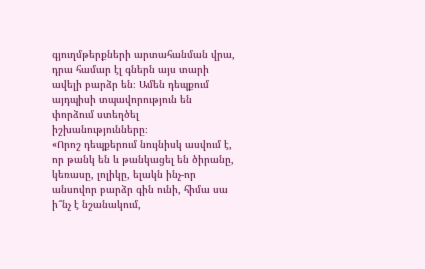գյուղմթերքների արտահանման վրա, դրա համար էլ գներն այս տարի ավելի բարձր են։ Ամեն դեպքում այդպիսի տպավորություն են փորձում ստեղծել իշխանությունները։
«Որոշ դեպքերում նույնիսկ ասվում է, որ թանկ են և թանկացել են ծիրանը, կեռասը, լոլիկը, ելակն ինչ-որ անսովոր բարձր գին ունի, հիմա սա ի՞նչ է նշանակում,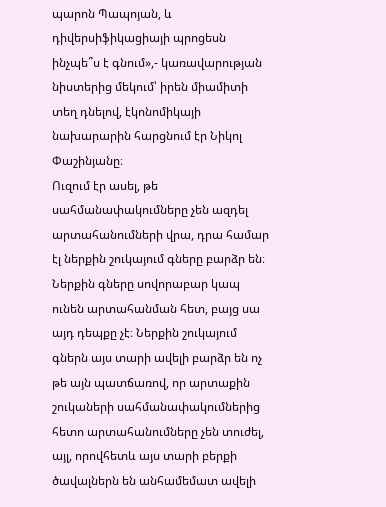պարոն Պապոյան, և դիվերսիֆիկացիայի պրոցեսն ինչպե՞ս է գնում»,- կառավարության նիստերից մեկում՝ իրեն միամիտի տեղ դնելով, էկոնոմիկայի նախարարին հարցնում էր Նիկոլ Փաշինյանը։
Ուզում էր ասել, թե սահմանափակումները չեն ազդել արտահանումների վրա, դրա համար էլ ներքին շուկայում գները բարձր են։
Ներքին գները սովորաբար կապ ունեն արտահանման հետ, բայց սա այդ դեպքը չէ։ Ներքին շուկայում գներն այս տարի ավելի բարձր են ոչ թե այն պատճառով, որ արտաքին շուկաների սահմանափակումներից հետո արտահանումները չեն տուժել, այլ, որովհետև այս տարի բերքի ծավալներն են անհամեմատ ավելի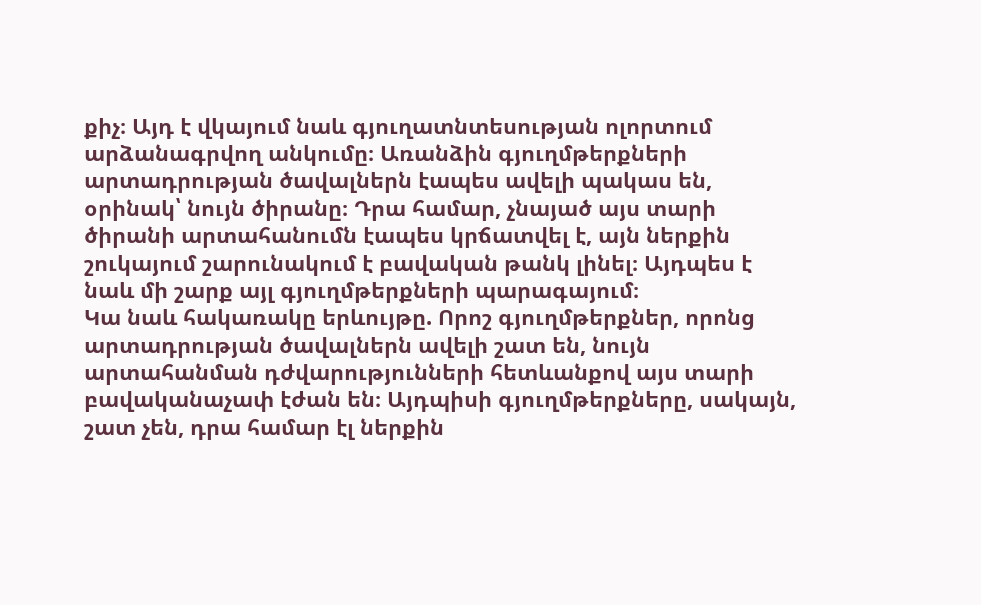քիչ։ Այդ է վկայում նաև գյուղատնտեսության ոլորտում արձանագրվող անկումը։ Առանձին գյուղմթերքների արտադրության ծավալներն էապես ավելի պակաս են, օրինակ՝ նույն ծիրանը։ Դրա համար, չնայած այս տարի ծիրանի արտահանումն էապես կրճատվել է, այն ներքին շուկայում շարունակում է բավական թանկ լինել։ Այդպես է նաև մի շարք այլ գյուղմթերքների պարագայում։
Կա նաև հակառակը երևույթը. Որոշ գյուղմթերքներ, որոնց արտադրության ծավալներն ավելի շատ են, նույն արտահանման դժվարությունների հետևանքով այս տարի բավականաչափ էժան են։ Այդպիսի գյուղմթերքները, սակայն, շատ չեն, դրա համար էլ ներքին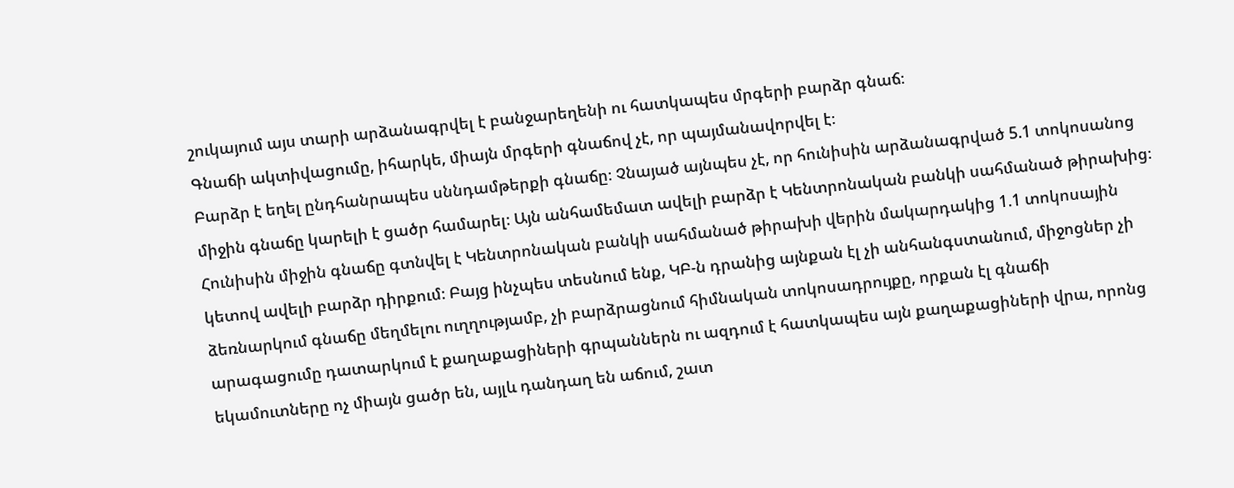շուկայում այս տարի արձանագրվել է բանջարեղենի ու հատկապես մրգերի բարձր գնաճ։
Գնաճի ակտիվացումը, իհարկե, միայն մրգերի գնաճով չէ, որ պայմանավորվել է։
Բարձր է եղել ընդհանրապես սննդամթերքի գնաճը։ Չնայած այնպես չէ, որ հունիսին արձանագրված 5.1 տոկոսանոց միջին գնաճը կարելի է ցածր համարել։ Այն անհամեմատ ավելի բարձր է Կենտրոնական բանկի սահմանած թիրախից։
Հունիսին միջին գնաճը գտնվել է Կենտրոնական բանկի սահմանած թիրախի վերին մակարդակից 1.1 տոկոսային կետով ավելի բարձր դիրքում։ Բայց ինչպես տեսնում ենք, ԿԲ-ն դրանից այնքան էլ չի անհանգստանում, միջոցներ չի ձեռնարկում գնաճը մեղմելու ուղղությամբ, չի բարձրացնում հիմնական տոկոսադրույքը, որքան էլ գնաճի արագացումը դատարկում է քաղաքացիների գրպաններն ու ազդում է հատկապես այն քաղաքացիների վրա, որոնց եկամուտները ոչ միայն ցածր են, այլև դանդաղ են աճում, շատ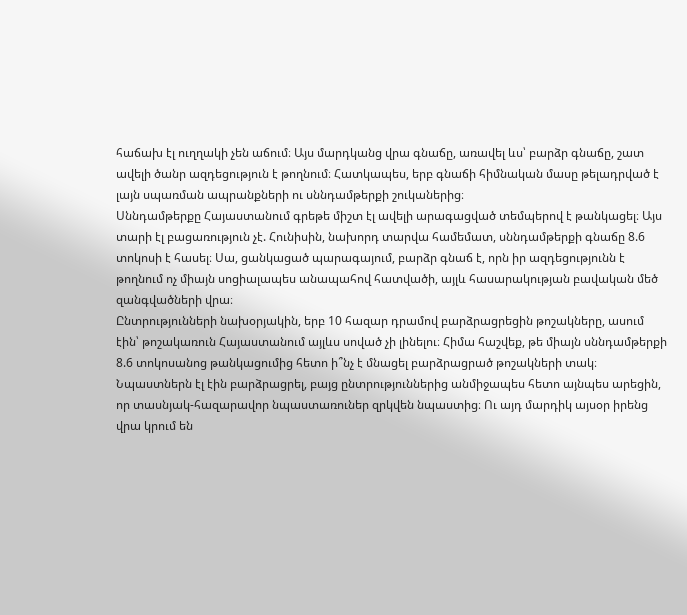հաճախ էլ ուղղակի չեն աճում։ Այս մարդկանց վրա գնաճը, առավել ևս՝ բարձր գնաճը, շատ ավելի ծանր ազդեցություն է թողնում։ Հատկապես, երբ գնաճի հիմնական մասը թելադրված է լայն սպառման ապրանքների ու սննդամթերքի շուկաներից։
Սննդամթերքը Հայաստանում գրեթե միշտ էլ ավելի արագացված տեմպերով է թանկացել։ Այս տարի էլ բացառություն չէ. Հունիսին, նախորդ տարվա համեմատ, սննդամթերքի գնաճը 8.6 տոկոսի է հասել։ Սա, ցանկացած պարագայում, բարձր գնաճ է, որն իր ազդեցությունն է թողնում ոչ միայն սոցիալապես անապահով հատվածի, այլև հասարակության բավական մեծ զանգվածների վրա։
Ընտրությունների նախօրյակին, երբ 10 հազար դրամով բարձրացրեցին թոշակները, ասում էին՝ թոշակառուն Հայաստանում այլևս սոված չի լինելու։ Հիմա հաշվեք, թե միայն սննդամթերքի 8.6 տոկոսանոց թանկացումից հետո ի՞նչ է մնացել բարձրացրած թոշակների տակ։
Նպաստներն էլ էին բարձրացրել, բայց ընտրություններից անմիջապես հետո այնպես արեցին, որ տասնյակ-հազարավոր նպաստառուներ զրկվեն նպաստից։ Ու այդ մարդիկ այսօր իրենց վրա կրում են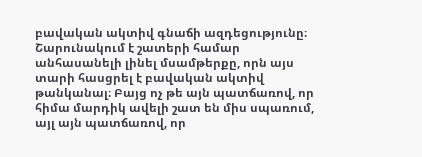բավական ակտիվ գնաճի ազդեցությունը։
Շարունակում է շատերի համար անհասանելի լինել մսամթերքը, որն այս տարի հասցրել է բավական ակտիվ թանկանալ։ Բայց ոչ թե այն պատճառով, որ հիմա մարդիկ ավելի շատ են միս սպառում, այլ այն պատճառով, որ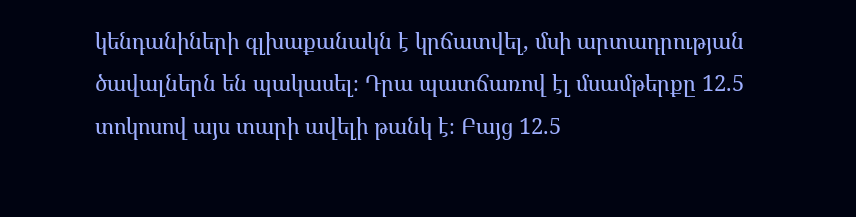կենդանիների գլխաքանակն է կրճատվել, մսի արտադրության ծավալներն են պակասել։ Դրա պատճառով էլ մսամթերքը 12.5 տոկոսով այս տարի ավելի թանկ է։ Բայց 12.5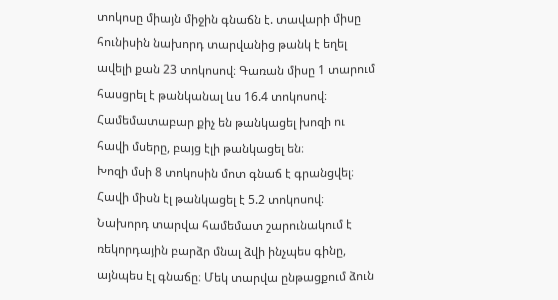տոկոսը միայն միջին գնաճն է. տավարի միսը հունիսին նախորդ տարվանից թանկ է եղել ավելի քան 23 տոկոսով։ Գառան միսը 1 տարում հասցրել է թանկանալ ևս 16.4 տոկոսով։
Համեմատաբար քիչ են թանկացել խոզի ու հավի մսերը, բայց էլի թանկացել են։
Խոզի մսի 8 տոկոսին մոտ գնաճ է գրանցվել։ Հավի միսն էլ թանկացել է 5.2 տոկոսով։
Նախորդ տարվա համեմատ շարունակում է ռեկորդային բարձր մնալ ձվի ինչպես գինը, այնպես էլ գնաճը։ Մեկ տարվա ընթացքում ձուն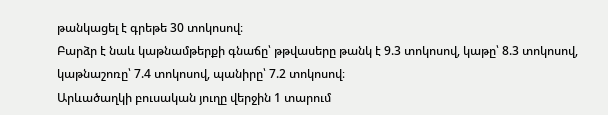թանկացել է գրեթե 30 տոկոսով։
Բարձր է նաև կաթնամթերքի գնաճը՝ թթվասերը թանկ է 9.3 տոկոսով, կաթը՝ 8.3 տոկոսով, կաթնաշոռը՝ 7.4 տոկոսով, պանիրը՝ 7.2 տոկոսով։
Արևածաղկի բուսական յուղը վերջին 1 տարում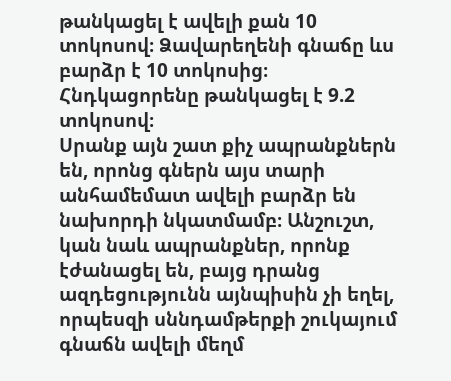թանկացել է ավելի քան 10 տոկոսով։ Ձավարեղենի գնաճը ևս բարձր է 10 տոկոսից։ Հնդկացորենը թանկացել է 9.2 տոկոսով։
Սրանք այն շատ քիչ ապրանքներն են, որոնց գներն այս տարի անհամեմատ ավելի բարձր են նախորդի նկատմամբ։ Անշուշտ, կան նաև ապրանքներ, որոնք էժանացել են, բայց դրանց ազդեցությունն այնպիսին չի եղել, որպեսզի սննդամթերքի շուկայում գնաճն ավելի մեղմ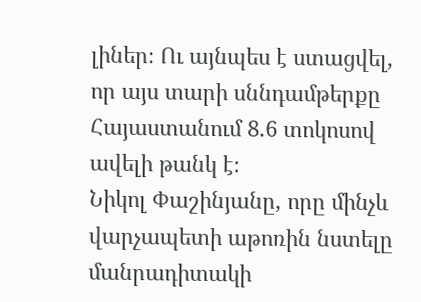լիներ։ Ու այնպես է ստացվել, որ այս տարի սննդամթերքը Հայաստանում 8.6 տոկոսով ավելի թանկ է։
Նիկոլ Փաշինյանը, որը մինչև վարչապետի աթոռին նստելը մանրադիտակի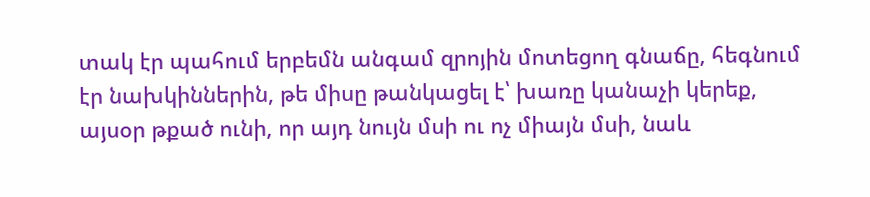տակ էր պահում երբեմն անգամ զրոյին մոտեցող գնաճը, հեգնում էր նախկիններին, թե միսը թանկացել է՝ խառը կանաչի կերեք, այսօր թքած ունի, որ այդ նույն մսի ու ոչ միայն մսի, նաև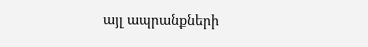այլ ապրանքների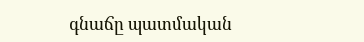գնաճը պատմական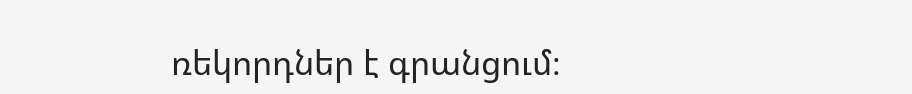ռեկորդներ է գրանցում։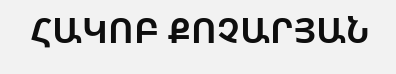ՀԱԿՈԲ ՔՈՉԱՐՅԱՆ